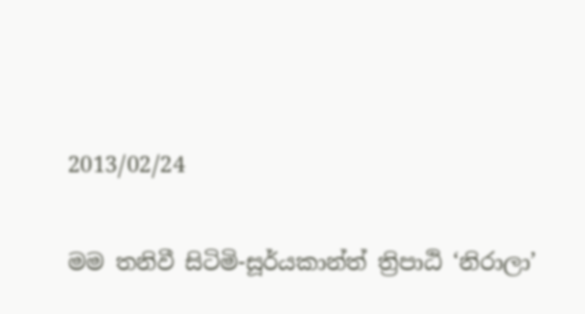2013/02/24

මම තනිවී සිටිමි-සූර්යකාන්ත් ත්‍රිපාඨි ‘නිරාලා’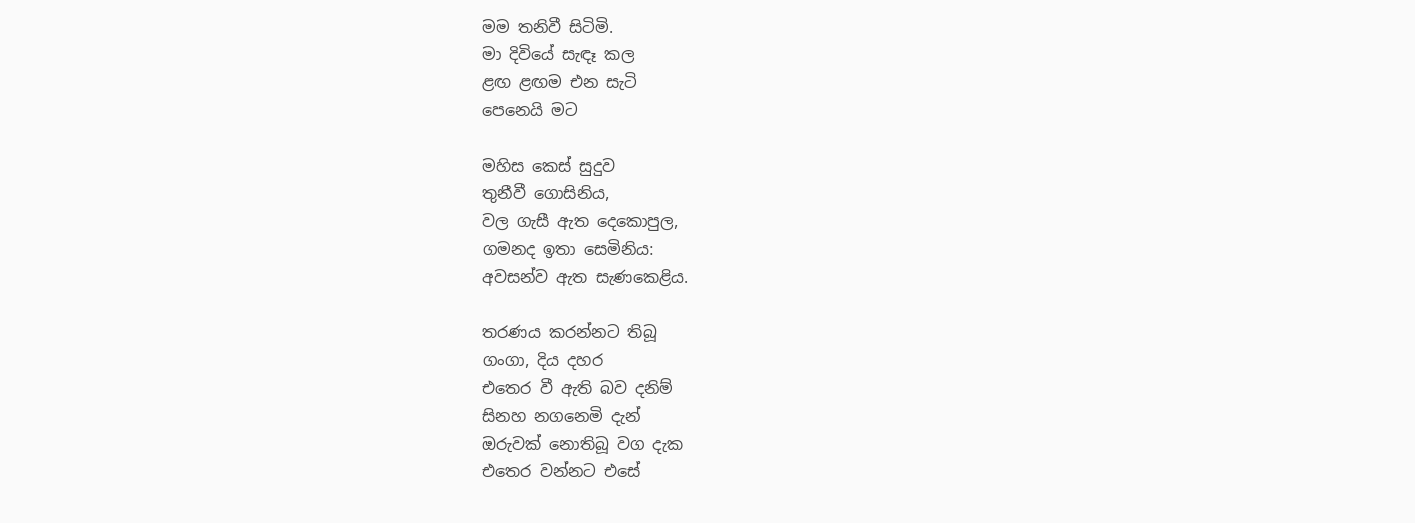මම තනිවී සිටිමි.
මා දිවියේ සැඳෑ කල
ළඟ ළඟම එන සැටි
පෙනෙයි මට

මහිස කෙස් සුදුව
තුනීවී ගොසිනිය,
වල ගැසී ඇත දෙකොපුල,
ගමනද ඉතා සෙමිනිය:
අවසන්ව ඇත සැණකෙළිය.

තරණය කරන්නට තිබූ
ගංගා, දිය දහර
එතෙර වී ඇති බව දනිම්
සිනහ නගනෙමි දැන්
ඔරුවක් නොතිබූ වග දැක
එතෙර වන්නට එසේ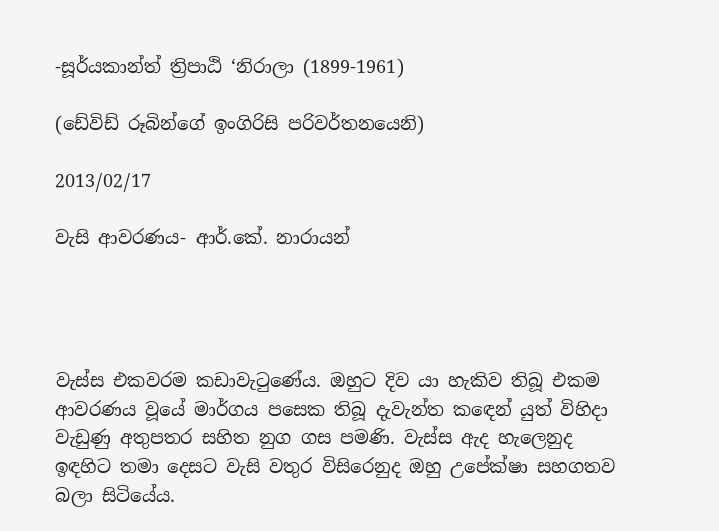-සූර්යකාන්ත් ත්‍රිපාඨි ‘නිරාලා (1899-1961)

(ඩේවිඩ් රූබින්ගේ ඉංගිරිසි පරිවර්තනයෙනි)

2013/02/17

වැසි ආවරණය- ආර්.කේ. නාරායන්




වැස්ස එකවරම කඩාවැටුණේය. ඔහුට දිව යා හැකිව තිබූ එකම ආවරණය වූයේ මාර්ගය පසෙක තිබූ දැවැන්ත ක‍ඳෙන් යුත් විහිදා වැඩුණු අතුපතර සහිත නුග ගස පමණි. වැස්ස ඇද හැලෙනුද ඉඳහිට තමා දෙසට වැසි වතුර විසිරෙනුද ඔහු උපේක්ෂා සහගතව බලා සිටියේය.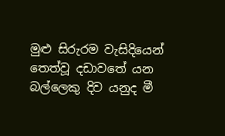මුළු සිරුරම වැසිදියෙන් තෙත්වූ දඩාවතේ යන බල්ලෙකු දිව යනුද මී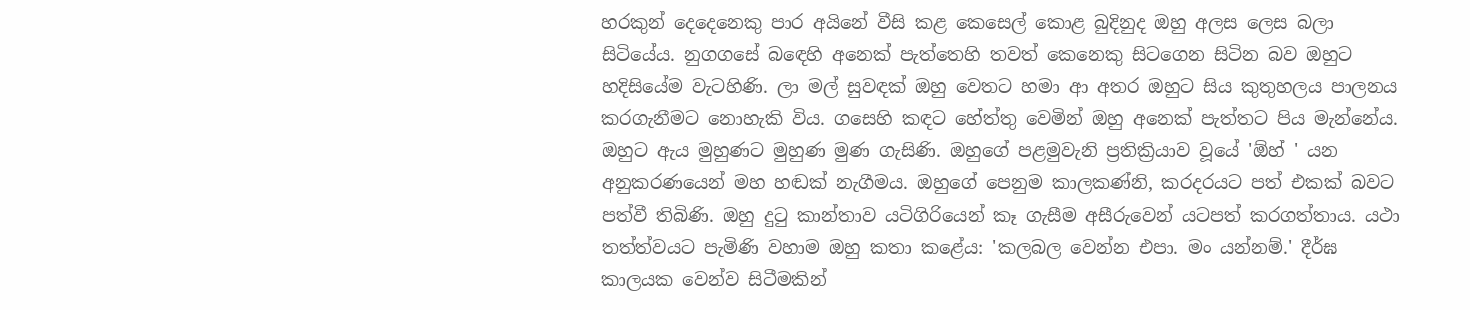හරකුන් දෙදෙනෙකු පාර අයිනේ වීසි කළ කෙසෙල් කොළ බුදිනුද ඔහු අලස ලෙස බලා සිටියේය. නුගගසේ බ‍ඳෙහි අනෙක් පැත්තෙහි තවත් කෙනෙකු සිට‍ගෙන සිටින බව ඔහුට හදිසියේම වැටහිණි. ලා මල් සුවඳක් ඔහු වෙතට හමා ආ අතර ඔහුට සිය කුතුහලය පාලනය කරගැනීමට නොහැකි විය‍. ගසෙහි කඳට හේත්තු වෙමින් ඔහු අනෙක් පැත්තට පිය මැන්නේය. ඔහුට ඇය මුහුණට මුහුණ මුණ ගැසිණි. ඔහුගේ පළමුවැනි ප්‍රතික්‍රියාව වූයේ 'ඕහ් ' යන අනුකරණයෙන් මහ හඬක් නැගීමය. ඔහුගේ පෙනුම කාලකණ්නි, කරදරයට පත් එකක් බවට පත්වී තිබිණි. ඔහු දුටු කාන්තාව යටිගිරියෙන් කෑ ගැසීම අසීරුවෙන් යටපත් කරගත්තාය. යථා තත්ත්වයට පැමිණි වහාම ඔහු කතා කළේය: 'කලබල වෙන්න එපා. මං යන්නම්.' දීර්ඝ කාලයක වෙන්ව සිටීමකින්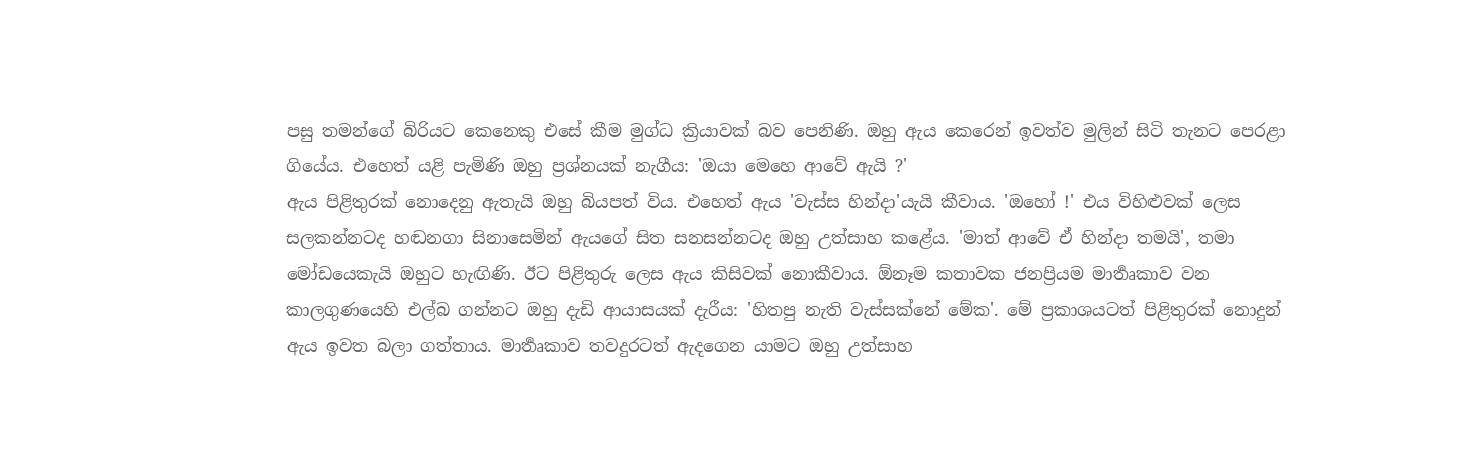පසු තමන්ගේ බිරියට කෙනෙකු එසේ කීම මුග්ධ ක්‍රියාවක් බව පෙනිණි. ඔහු ඇය කෙරෙන් ඉවත්ව මුලින් සිටි තැනට පෙරළා ගියේය. එහෙත් යළි පැමිණි ඔහු ප්‍රශ්නයක් නැගීය: 'ඔයා මෙහෙ ආවේ ඇයි ?'
ඇය පිළිතුරක් නොදෙනු ඇතැයි ඔහු බියපත් විය. එහෙත් ඇය 'වැස්ස හින්දා'යැයි කීවා‍ය. 'ඔහෝ !' එය විහිළුවක් ලෙස සලකන්නටද හඬනගා සිනාසෙමින් ඇයගේ සිත සනසන්නටද ඔහු උත්සාහ කළේය. 'මාත් ආවේ ඒ හින්දා තමයි', තමා මෝඩයෙකැයි ඔහුට හැඟිණි. ඊට පිළිතුරු ලෙස ඇය කිසිවක් නොකීවාය. ඕනෑම කතාවක ජනප්‍රියම මාර්‍තෘකාව වන කාලගුණයෙහි එල්බ ගන්නට ඔහු දැඩි ආයාසයක් දැරීය: 'හිතපු නැති වැස්සක්නේ මේක'. මේ ප්‍රකාශයටත් පිළිතුරක් නොදුන් ඇය ඉවත බලා ගත්තාය. මාර්‍තෘකාව තවදුරටත් ඇදගෙන යාමට ඔහු උත්සාහ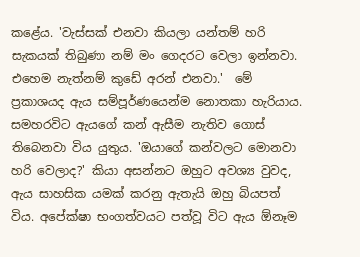කළේය. 'වැස්සක් එනවා කියලා යන්තම් හරි සැකයක් තිබුණා නම් මං ගෙදරට වෙලා ඉන්නවා. එහෙම නැත්නම් කුඩේ අරන් එනවා.'  මේ ප්‍රකාශයද ඇය සම්පූර්ණයෙන්ම නොතකා හැරියාය. සමහරවිට ඇ‍යගේ කන් ඇසීම නැතිව ගොස් තිබෙනවා විය යුතුය. 'ඔයාගේ කන්වලට මොනවා හරි වෙලාද?' කියා අසන්නට ඔහුට අවශ්‍ය වුවද, ඇය සාහසික යමක් කරනු ඇතැයි ඔහු බියපත් විය. අපේක්ෂා භංගත්වයට පත්වූ විට ඇය ඕනෑම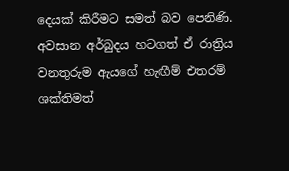දෙයක් කිරීමට සමත් බව පෙනිණි. අවසාන අර්බුදය හටගත් ඒ රාත්‍රිය වනතුරුම ඇයගේ හැඟීම් එතරම් ශක්තිමත්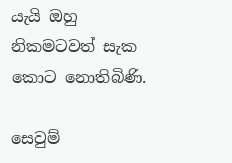යැයි ඔහු නිකමටවත් සැක කොට නොතිබිණි.

සෙවුම්